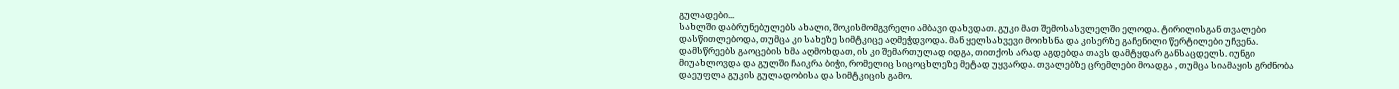გულადები...
სახლში დაბრუნებულებს ახალი, შოკისმომგვრელი ამბავი დახვდათ. გუკი მათ შემოსასვლელში ელოდა. ტირილისგან თვალები დასწითლებოდა, თუმცა კი სახეზე სიმტკიცე აღმეჭდვოდა. მან ყელსახვევი მოიხსნა და კისერზე გაჩენილი წერტილები უჩვენა. დამსწრეებს გაოცების ხმა აღმოხდათ, ის კი შემართულად იდგა, თითქოს არად აგდებდა თავს დამტყდარ განსაცდელს. იუნგი მიუახლოვდა და გულში ჩაიკრა ბიჭი, რომელიც სიცოცხლეზე მეტად უყვარდა. თვალებზე ცრემლები მოადგა , თუმცა სიამაყის გრძნობა დაეუფლა გუკის გულადობისა და სიმტკიცის გამო.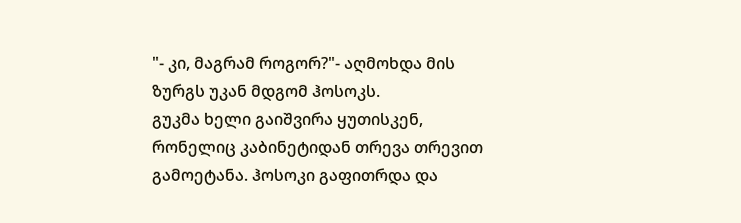"- კი, მაგრამ როგორ?"- აღმოხდა მის ზურგს უკან მდგომ ჰოსოკს.
გუკმა ხელი გაიშვირა ყუთისკენ, რონელიც კაბინეტიდან თრევა თრევით გამოეტანა. ჰოსოკი გაფითრდა და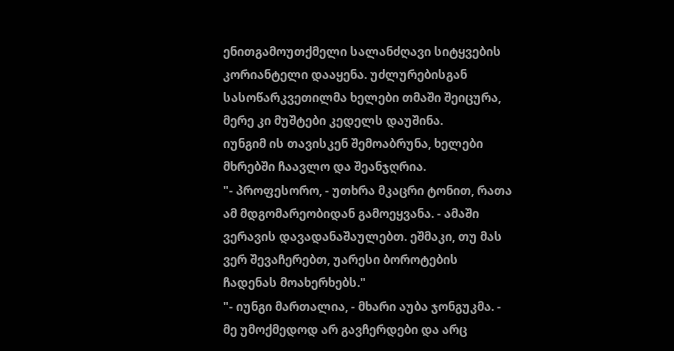ენითგამოუთქმელი სალანძღავი სიტყვების კორიანტელი დააყენა. უძლურებისგან სასოწარკვეთილმა ხელები თმაში შეიცურა, მერე კი მუშტები კედელს დაუშინა.
იუნგიმ ის თავისკენ შემოაბრუნა, ხელები მხრებში ჩაავლო და შეანჯღრია.
"- პროფესორო, - უთხრა მკაცრი ტონით, რათა ამ მდგომარეობიდან გამოეყვანა. - ამაში ვერავის დავადანაშაულებთ. ეშმაკი, თუ მას ვერ შევაჩერებთ, უარესი ბოროტების ჩადენას მოახერხებს."
"- იუნგი მართალია, - მხარი აუბა ჯონგუკმა. - მე უმოქმედოდ არ გავჩერდები და არც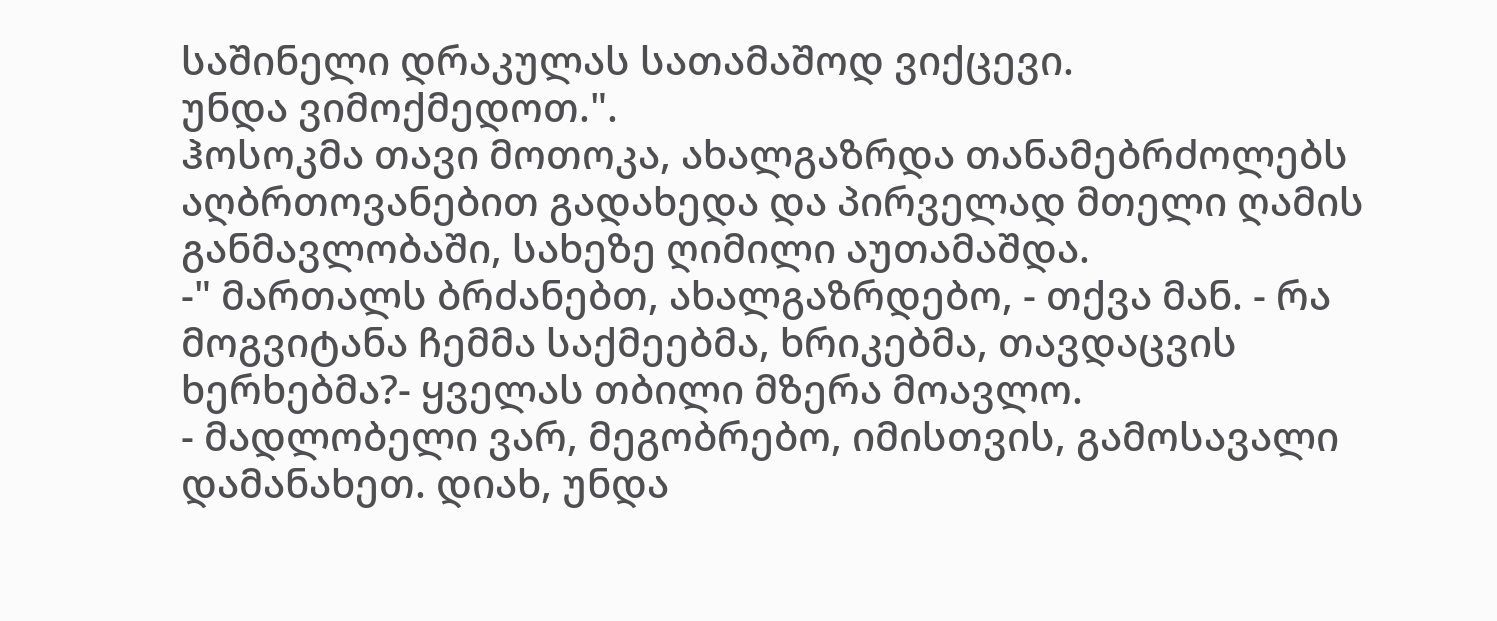საშინელი დრაკულას სათამაშოდ ვიქცევი.
უნდა ვიმოქმედოთ.".
ჰოსოკმა თავი მოთოკა, ახალგაზრდა თანამებრძოლებს აღბრთოვანებით გადახედა და პირველად მთელი ღამის განმავლობაში, სახეზე ღიმილი აუთამაშდა.
-" მართალს ბრძანებთ, ახალგაზრდებო, - თქვა მან. - რა მოგვიტანა ჩემმა საქმეებმა, ხრიკებმა, თავდაცვის ხერხებმა?- ყველას თბილი მზერა მოავლო.
- მადლობელი ვარ, მეგობრებო, იმისთვის, გამოსავალი დამანახეთ. დიახ, უნდა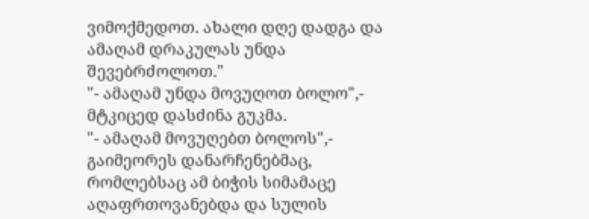ვიმოქმედოთ. ახალი დღე დადგა და ამაღამ დრაკულას უნდა შევებრძოლოთ."
"- ამაღამ უნდა მოვუღოთ ბოლო",- მტკიცედ დასძინა გუკმა.
"- ამაღამ მოვუღებთ ბოლოს",- გაიმეორეს დანარჩენებმაც, რომლებსაც ამ ბიჭის სიმამაცე აღაფრთოვანებდა და სულის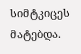სიმტკიცეს მატებდა.